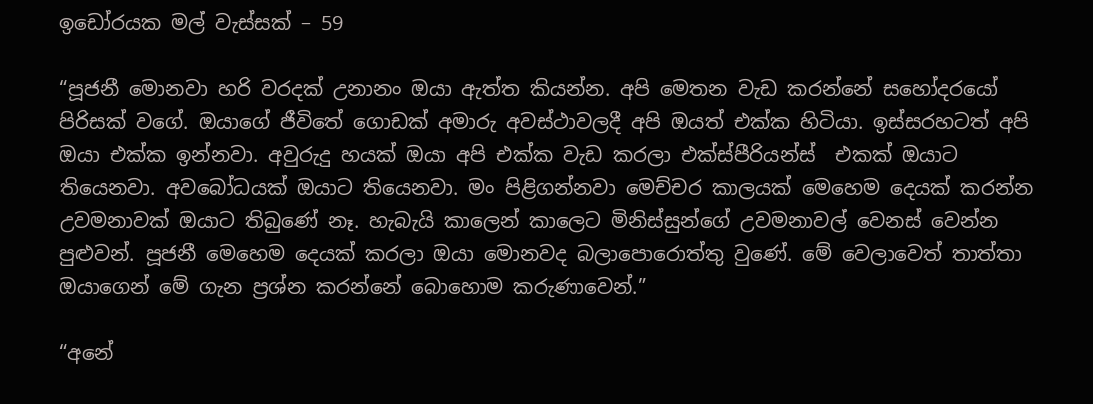ඉඩෝරයක මල් වැස්සක් – 59

“පූජනී මොනවා හරි වරදක් උනානං ඔයා ඇත්ත කියන්න. අපි මෙතන වැඩ කරන්නේ සහෝදරයෝ පිරිසක් වගේ. ඔයාගේ ජීවිතේ ගොඩක් අමාරු අවස්ථාවලදී අපි ඔයත් එක්ක හිටියා. ඉස්සරහටත් අපි ඔයා එක්ක ඉන්නවා. අවුරුදු හයක් ඔයා අපි එක්ක වැඩ කරලා එක්ස්පීරියන්ස්  එකක් ඔයාට තියෙනවා. අවබෝධයක් ඔයාට තියෙනවා. මං පිළිගන්නවා මෙච්චර කාලයක් මෙහෙම දෙයක් කරන්න උවමනාවක් ඔයාට තිබුණේ නෑ. හැබැයි කාලෙන් කාලෙට මිනිස්සුන්ගේ උවමනාවල් වෙනස් වෙන්න පුළුවන්. පූජනී මෙහෙම දෙයක් කරලා ඔයා මොනවද බලාපොරොත්තු වුණේ. මේ වෙලාවෙත් තාත්තා ඔයාගෙන් මේ ගැන ප්‍රශ්න කරන්නේ බොහොම කරුණාවෙන්.”

“අනේ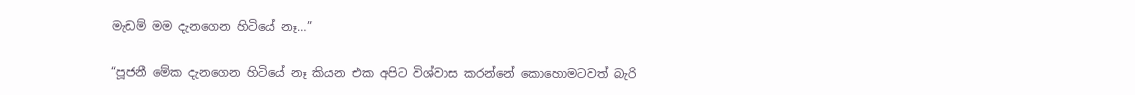මැඩම් මම දැනගෙන හිටියේ නෑ…”

“පූජනී මේක දැනගෙන හිටියේ නෑ කියන එක අපිට විශ්වාස කරන්නේ කොහොමටවත් බැරි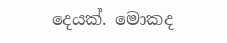දෙයක්. මොකද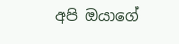අපි ඔයාගේ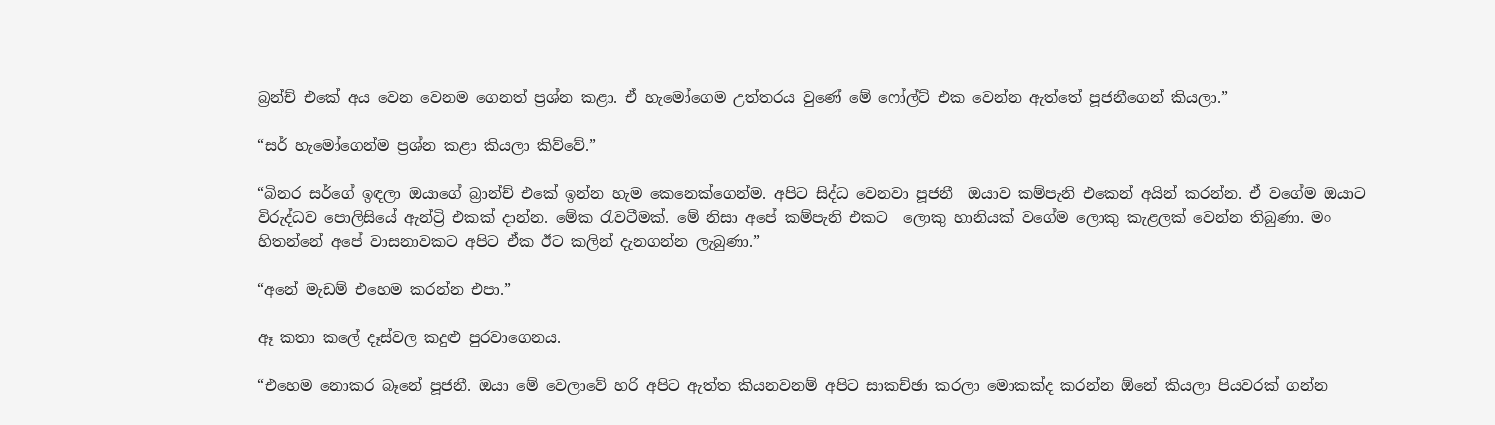බ්‍රන්ච් එකේ අය වෙන වෙනම ගෙනත් ප්‍රශ්න කළා. ඒ හැමෝගෙම උත්තරය වුණේ මේ ෆෝල්ට් එක වෙන්න ඇත්තේ පූජනීගෙන් කියලා.”

“සර් හැමෝගෙන්ම ප්‍රශ්න කළා කියලා කිව්වේ.”

“බිනර සර්ගේ ඉඳලා ඔයාගේ බ්‍රාන්ච් එකේ ඉන්න හැම කෙනෙක්ගෙන්ම. අපිට සිද්ධ වෙනවා පූජනී  ඔයාව කම්පැනි එකෙන් අයින් කරන්න. ඒ වගේම ඔයාට විරුද්ධව පොලිසියේ ඇන්ට්‍රි එකක් දාන්න. මේක රැවටීමක්. මේ නිසා අපේ කම්පැනි එකට  ලොකු හානියක් වගේම ලොකු කැළලක් වෙන්න තිබුණා. මං හිතන්නේ අපේ වාසනාවකට අපිට ඒක ඊට කලින් දැනගන්න ලැබුණා.”

“අනේ මැඩම් එහෙම කරන්න එපා.”

ඈ කතා කලේ දෑස්වල කදුළු පුරවාගෙනය.

“එහෙම නොකර බෑනේ පූජනී. ඔයා මේ වෙලාවේ හරි අපිට ඇත්ත කියනවනම් අපිට සාකච්ඡා කරලා මොකක්ද කරන්න ඕනේ කියලා පියවරක් ගන්න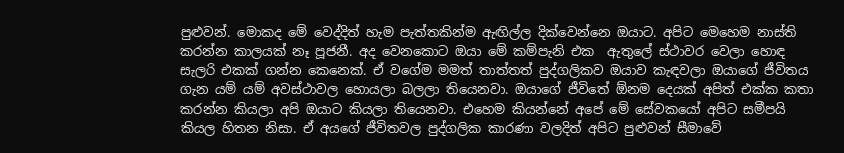පුළුවන්. මොකද මේ වෙද්දිත් හැම පැත්තකින්ම ඇඟිල්ල දික්වෙන්නෙ ඔයාට. අපිට මෙහෙම නාස්ති කරන්න කාලයක් නෑ පූජනී. අද වෙනකොට ඔයා මේ කම්පැනි එක  ඇතුලේ ස්ථාවර වෙලා හොඳ සැලරි එකක් ගන්න කෙනෙක්. ඒ වගේම මමත් තාත්තත් පුද්ගලිකව ඔයාව කැඳවලා ඔයාගේ ජීවිතය ගැන යම් යම් අවස්ථාවල හොයලා බලලා තියෙනවා. ඔයාගේ ජීවිතේ ඕනම දෙයක් අපිත් එක්ක කතා කරන්න කියලා අපි ඔයාට කියලා තියෙනවා. එහෙම කියන්නේ අපේ මේ සේවකයෝ අපිට සමීපයි කියල හිතන නිසා. ඒ අයගේ ජීවිතවල පුද්ගලික කාරණා වලදිත් අපිට පුළුවන් සීමාවේ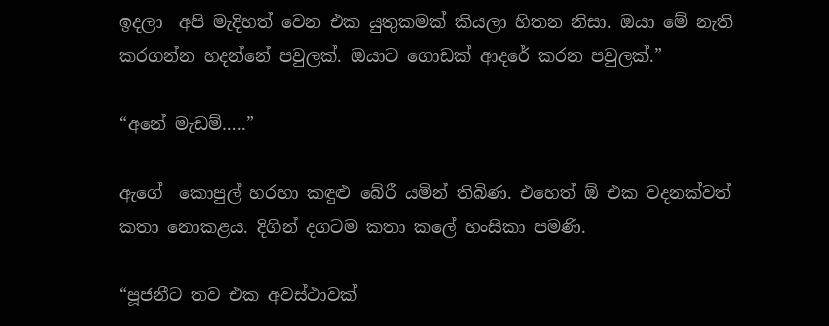ඉදලා  අපි මැදිහත් වෙන එක යුතුකමක් කියලා හිතන නිසා. ඔයා මේ නැති කරගන්න හදන්නේ පවුලක්. ඔයාට ගොඩක් ආදරේ කරන පවුලක්.”

“අනේ මැඩම්…..”

ඇගේ  කොපුල් හරහා කඳුළු බේරී යමින් තිබිණ. එහෙත් ඕ එක වදනක්වත් කතා නොකළය. දිගින් දගටම කතා කලේ හංසිකා පමණි.

“පූජනීට තව එක අවස්ථාවක්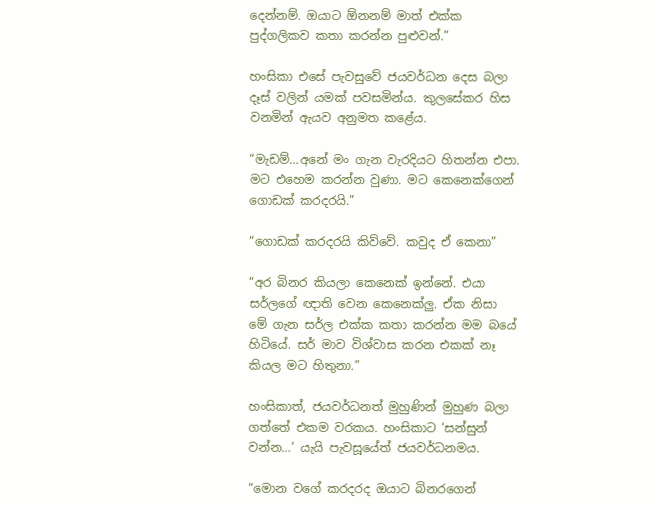දෙන්නම්. ඔයාට ඕනනම් මාත් එක්ක පුද්ගලිකව කතා කරන්න පුළුවන්.”

හංසිකා එසේ පැවසුවේ ජයවර්ධන දෙස බලා දෑස් වලින් යමක් පවසමින්ය. කුලසේකර හිස වනමින් ඇයව අනුමත කළේය.

“මැඩම්…අනේ මං ගැන වැරදියට හිතන්න එපා. මට එහෙම කරන්න වුණා. මට කෙනෙක්ගෙන් ගොඩක් කරදරයි.”

“ගොඩක් කරදරයි කිව්වේ. කවුද ඒ කෙනා”

“අර බිනර කියලා කෙනෙක් ඉන්නේ. එයා සර්ලගේ ඥාති වෙන කෙනෙක්ලු. ඒක නිසා මේ ගැන සර්ල එක්ක කතා කරන්න මම බයේ හිටියේ. සර් මාව විශ්වාස කරන එකක් නෑ කියල මට හිතුනා.”

හංසිකාත්, ජයවර්ධනත් මුහුණින් මුහුණ බලා ගත්තේ එකම වරකය. හංසිකාට ‘සන්සුන් වන්න…’ යැයි පැවසූයේත් ජයවර්ධනමය.

“මොන වගේ කරදරද ඔයාට බිනරගෙන්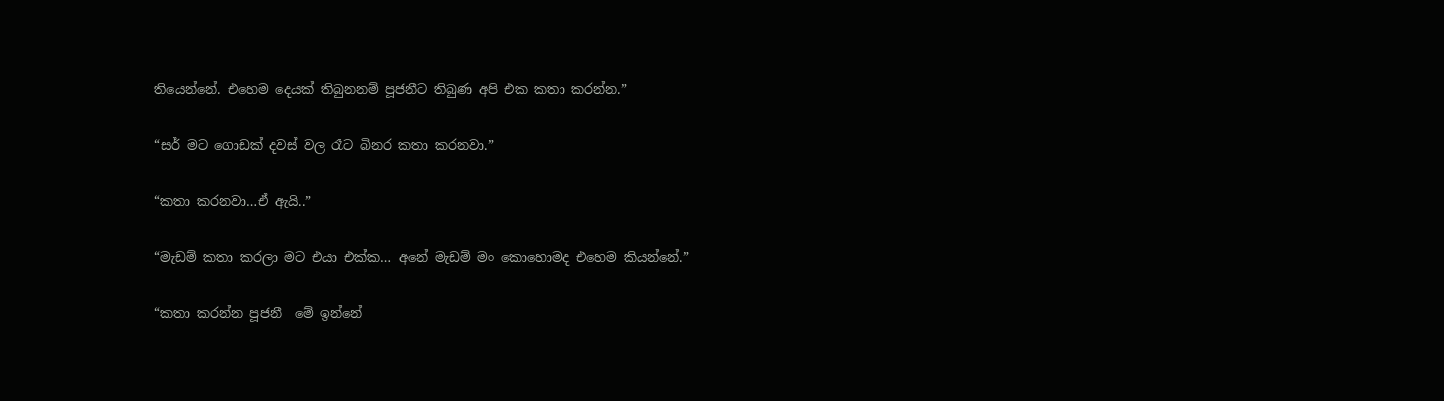තියෙන්නේ. එහෙම දෙයක් තිබුනනම් පූජනීට තිබුණ අපි එක කතා කරන්න.”

“සර් මට ගොඩක් දවස් වල රෑට බිනර කතා කරනවා.”

“කතා කරනවා…ඒ ඇයි..”

“මැඩම් කතා කරලා මට එයා එක්ක… අනේ මැඩම් මං කොහොමද එහෙම කියන්නේ.”

“කතා කරන්න පූජනී  මේ ඉන්නේ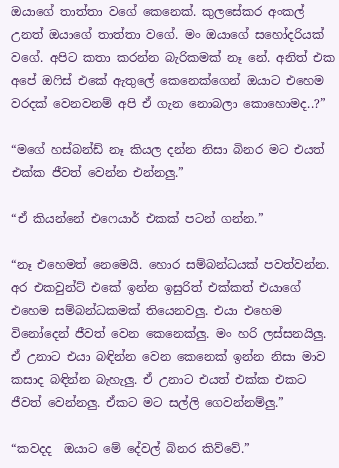ඔයාගේ තාත්තා වගේ කෙනෙක්. කුලසේකර අංකල් උනත් ඔයාගේ තාත්තා වගේ. මං ඔයාගේ සහෝදරියක් වගේ. අපිට කතා කරන්න බැරිකමක් නෑ නේ. අනිත් එක අපේ ඔෆිස් එකේ ඇතුලේ කෙනෙක්ගෙන් ඔයාට එහෙම වරදක් වෙනවනම් අපි ඒ ගැන නොබලා කොහොමද..?”

“මගේ හස්බන්ඩ් නෑ කියල දන්න නිසා බිනර මට එයත් එක්ක ජීවත් වෙන්න එන්නලු.”

“ඒ කියන්නේ එෆෙයාර් එකක් පටන් ගන්න.”

“නෑ එහෙමත් නෙමෙයි. හොර සම්බන්ධයක් පවත්වන්න. අර එකවුන්ට් එකේ ඉන්න ඉසුරිත් එක්කත් එයාගේ එහෙම සම්බන්ධකමක් තියෙනවලු. එයා එහෙම විනෝදෙන් ජීවත් වෙන කෙනෙක්ලු. මං හරි ලස්සනයිලු. ඒ උනාට එයා බඳින්න වෙන කෙනෙක් ඉන්න නිසා මාව කසාද බඳින්න බැහැලු. ඒ උනාට එයත් එක්ක එකට ජීවත් වෙන්නලු. ඒකට මට සල්ලි ගෙවන්නම්ලු.”

“කවදද  ඔයාට මේ දේවල් බිනර කිව්වේ.”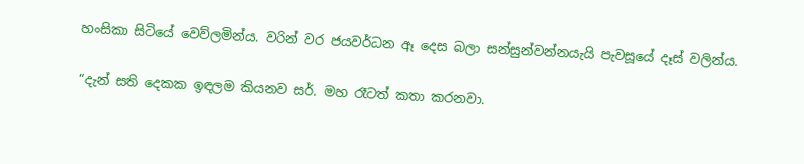හංසිකා සිටියේ වෙව්ලමින්ය. වරින් වර ජයවර්ධන ඈ දෙස බලා සන්සුන්වන්නයැයි පැවසූයේ දෑස් වලින්ය.

“දැන් සති දෙකක ඉඳලම කියනව සර්. මහ රෑටත් කතා කරනවා.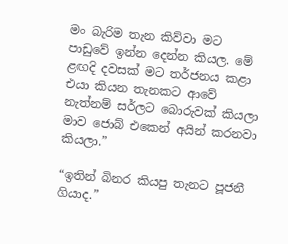මං බැරිම තැන කිව්වා මට පාඩුවේ ඉන්න දෙන්න කියල. මේ ළඟදි දවසක් මට තර්ජනය කළා එයා කියන තැනකට ආවේ නැත්නම් සර්ලට බොරුවක් කියලා මාව ජොබ් එකෙන් අයින් කරනවා කියලා.”

“ඉතින් බිනර කියපු තැනට පූජනී ගියාද.”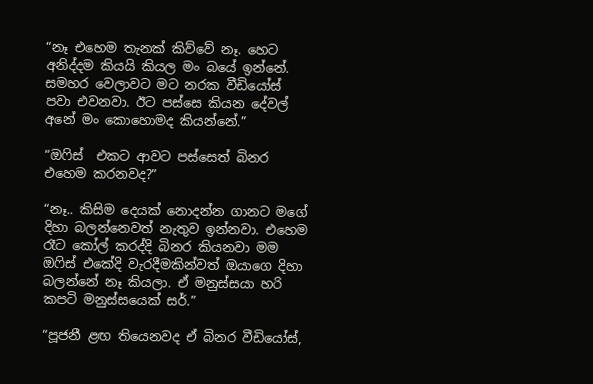“නෑ එහෙම තැනක් කිව්වේ නෑ. හෙට අනිද්දම කියයි කියල මං බයේ ඉන්නේ. සමහර වෙලාවට මට නරක වීඩියෝස් පවා එවනවා. ඊට පස්සෙ කියන දේවල් අනේ මං කොහොමද කියන්නේ.”

“ඔෆිස්  එකට ආවට පස්සෙත් බිනර එහෙම කරනවද?”

“නෑ.. කිසිම දෙයක් නොදන්න ගානට මගේ දිහා බලන්නෙවත් නැතුව ඉන්නවා. එහෙම රෑට කෝල් කරද්දි බිනර කියනවා මම ඔෆිස් එකේදි වැරදීමකින්වත් ඔයාගෙ දිහා බලන්නේ නෑ කියලා. ඒ මනුස්සයා හරි කපටි මනුස්සයෙක් සර්.”

“පූජනී ළඟ තියෙනවද ඒ බිනර වීඩියෝස්,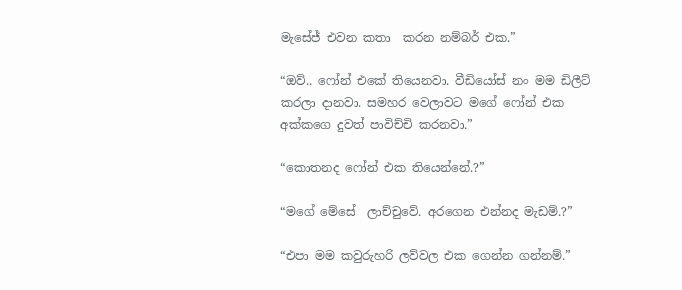මැසේජ් එවන කතා  කරන නම්බර් එක.”

“ඔව්.. ෆෝන් එකේ තියෙනවා. වීඩියෝස් නං මම ඩිලීට් කරලා දානවා. සමහර වෙලාවට මගේ ෆෝන් එක අක්කගෙ දුවත් පාවිච්චි කරනවා.”

“කොතනද ෆෝන් එක තියෙන්නේ.?”

“මගේ මේසේ  ලාච්චුවේ. අරගෙන එන්නද මැඩම්.?”

“එපා මම කවුරුහරි ලව්වල එක ගෙන්න ගන්නම්.”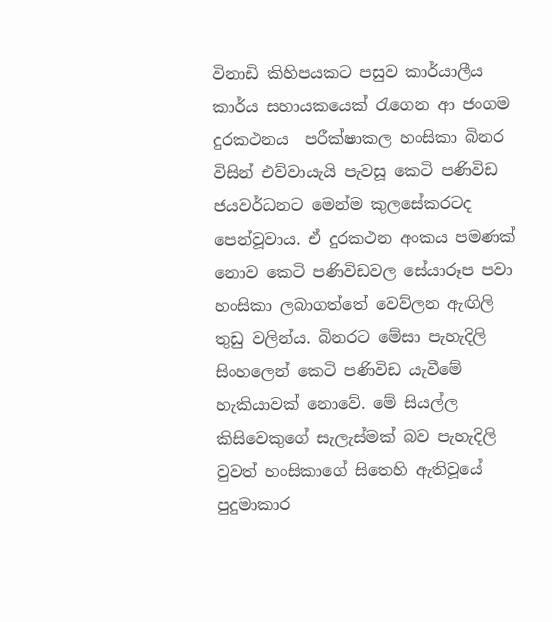විනාඩි කිහිපයකට පසුව කාර්යාලීය කාර්ය සහායකයෙක් රැගෙන ආ ජංගම දුරකථනය  පරීක්ෂාකල හංසිකා බිනර විසින් එව්වායැයි පැවසූ කෙටි පණිවිඩ ජයවර්ධනට මෙන්ම කුලසේකරටද පෙන්වූවාය. ඒ දුරකථන අංකය පමණක් නොව කෙටි පණිවිඩවල සේයාරූප පවා හංසිකා ලබාගත්තේ වෙව්ලන ඇඟිලි තුඩු වලින්ය. බිනරට මේසා පැහැදිලි සිංහලෙන් කෙටි පණිවිඩ යැවීමේ හැකියාවක් නොවේ. මේ සියල්ල කිසිවෙකුගේ සැලැස්මක් බව පැහැදිලි වුවත් හංසිකාගේ සිතෙහි ඇතිවූයේ පුදුමාකාර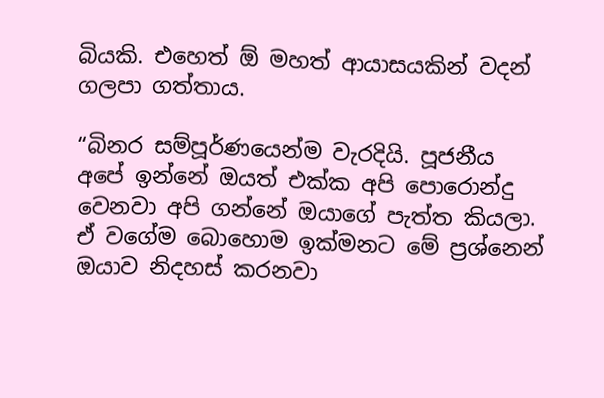බියකි. එහෙත් ඕ මහත් ආයාසයකින් වදන් ගලපා ගත්තාය.

“බිනර සම්පූර්ණයෙන්ම වැරදියි. පූජනීය අපේ ඉන්නේ ඔයත් එක්ක අපි පොරොන්දු වෙනවා අපි ගන්නේ ඔයාගේ පැත්ත කියලා. ඒ වගේම බොහොම ඉක්මනට මේ ප්‍රශ්නෙන් ඔයාව නිදහස් කරනවා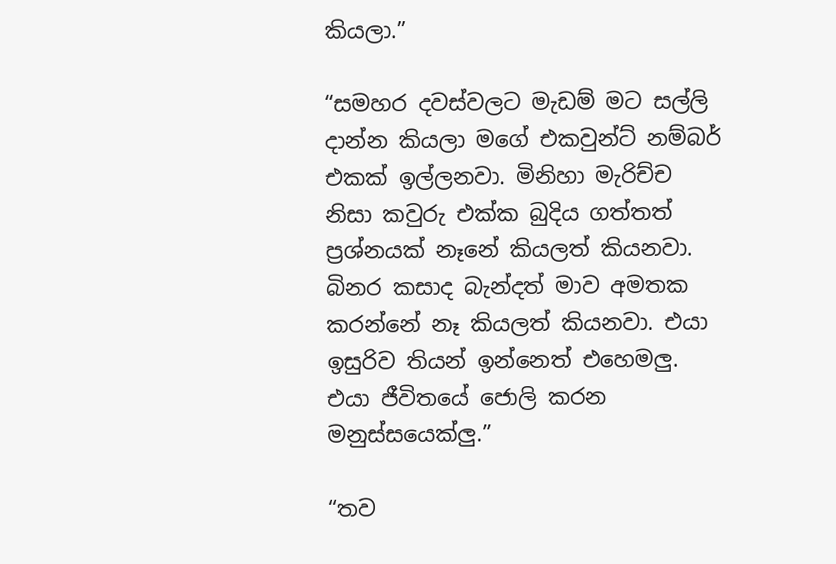කියලා.”

“සමහර දවස්වලට මැඩම් මට සල්ලි දාන්න කියලා මගේ එකවුන්ට් නම්බර් එකක් ඉල්ලනවා. මිනිහා මැරිච්ච නිසා කවුරු එක්ක බුදිය ගත්තත් ප්‍රශ්නයක් නෑනේ කියලත් කියනවා. බිනර කසාද බැන්දත් මාව අමතක කරන්නේ නෑ කියලත් කියනවා. එයා ඉසුරිව තියන් ඉන්නෙත් එහෙමලු. එයා ජීවිතයේ ජොලි කරන මනුස්සයෙක්ලු.”

“තව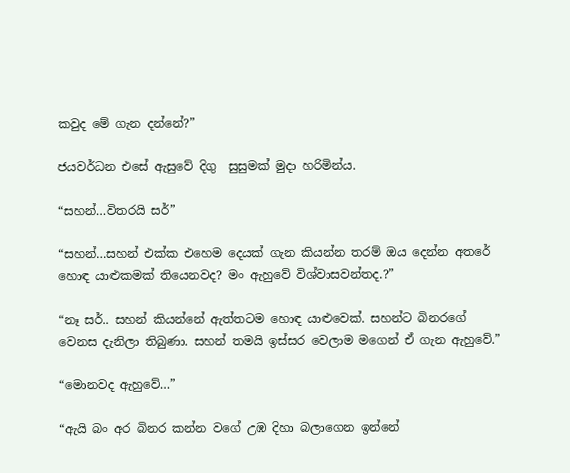කවුද මේ ගැන දන්නේ?”

ජයවර්ධන එසේ ඇසුවේ දිගු  සුසුමක් මුදා හරිමින්ය.

“සහන්…විතරයි සර්”

“සහන්…සහන් එක්ක එහෙම දෙයක් ගැන කියන්න තරම් ඔය දෙන්න අතරේ හොඳ යාළුකමක් තියෙනවද? මං ඇහුවේ විශ්වාසවන්තද.?”

“නෑ සර්.. සහන් කියන්නේ ඇත්තටම හොඳ යාළුවෙක්. සහන්ට බිනරගේ වෙනස දැනිලා තිබුණා. සහන් තමයි ඉස්සර වෙලාම මගෙන් ඒ ගැන ඇහුවේ.”

“මොනවද ඇහුවේ…”

“ඇයි බං අර බිනර කන්න වගේ උඹ දිහා බලාගෙන ඉන්නේ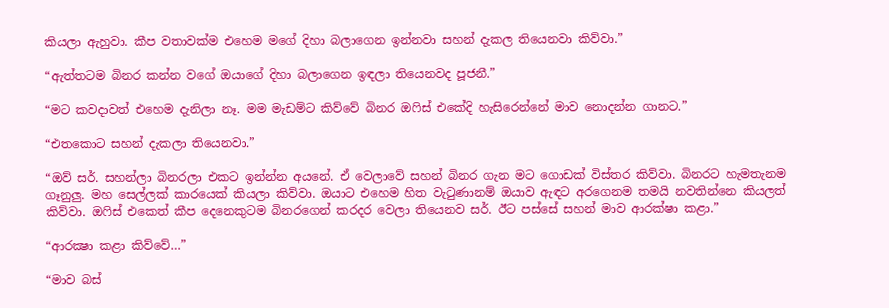කියලා ඇහුවා. කීප වතාවක්ම එහෙම මගේ දිහා බලාගෙන ඉන්නවා සහන් දැකල තියෙනවා කිව්වා.”

“ඇත්තටම බිනර කන්න වගේ ඔයාගේ දිහා බලාගෙන ඉඳලා තියෙනවද පූජනී.”

“මට කවදාවත් එහෙම දැනිලා නෑ. මම මැඩම්ට කිව්වේ බිනර ඔෆිස් එකේදි හැසිරෙන්නේ මාව නොදන්න ගානට.”

“එතකොට සහන් දැකලා තියෙනවා.”

“ඔව් සර්. සහන්ලා බිනරලා එකට ඉන්න්න අයනේ. ඒ වෙලාවේ සහන් බිනර ගැන මට ගොඩක් විස්තර කිව්වා. බිනරට හැමතැනම ගෑනුලු. මහ සෙල්ලක් කාරයෙක් කියලා කිව්වා. ඔයාට එහෙම හිත වැටුණානම් ඔයාව ඇඳට අරගෙනම තමයි නවතින්නෙ කියලත් කිව්වා. ඔෆිස් එකෙත් කීප දෙනෙකුටම බිනරගෙන් කරදර වෙලා තියෙනව සර්. ඊට පස්සේ සහන් මාව ආරක්ෂා කළා.”

“ආරක්‍ෂා කළා කිව්වේ…”

“මාව බස්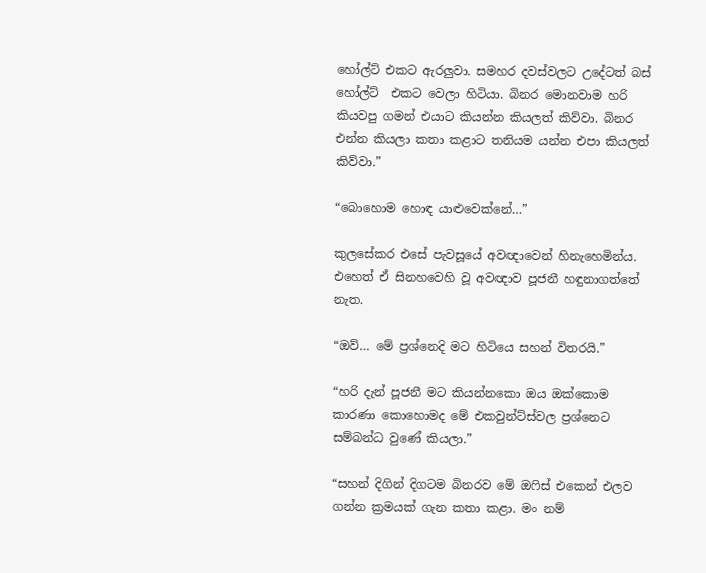හෝල්ට් එකට ඇරලුවා. සමහර දවස්වලට උදේටත් බස් හෝල්ට්  එකට වෙලා හිටියා. බිනර මොනවාම හරි කියවපු ගමන් එයාට කියන්න කියලත් කිව්වා. බිනර එන්න කියලා කතා කළාට තනියම යන්න එපා කියලත් කිව්වා.”

“බොහොම හොඳ යාළුවෙක්නේ…”

කුලසේකර එසේ පැවසූයේ අවඥාවෙන් හිනැහෙමින්ය.  එහෙත් ඒ සිනහවෙහි වූ අවඥාව පූජනී හඳුනාගත්තේ නැත.

“ඔව්… මේ ප්‍රශ්නෙදි මට හිටියෙ සහන් විතරයි.”

“හරි දැන් පූජනී මට කියන්නකො ඔය ඔක්කොම කාරණා කොහොමද මේ එකවුන්ට්ස්වල ප්‍රශ්නෙට සම්බන්ධ වුණේ කියලා.”

“සහන් දිගින් දිගටම බිනරව මේ ඔෆිස් එකෙන් එලව ගන්න ක්‍රමයක් ගැන කතා කළා. මං නම්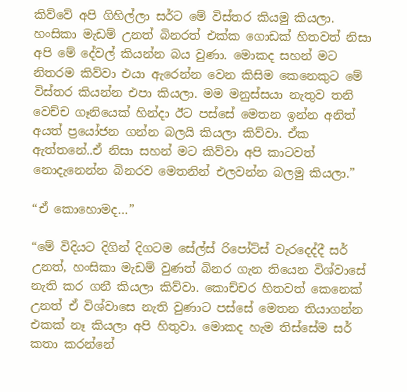කිව්වේ අපි ගිහිල්ලා සර්ට මේ විස්තර කියමු කියලා. හංසිකා මැඩම් උනත් බිනරත් එක්ක ගොඩක් හිතවත් නිසා අපි මේ දේවල් කියන්න බය වුණා. මොකද සහන් මට නිතරම කිව්වා එයා ඇරෙන්න වෙන කිසිම කෙනෙකුට මේ විස්තර කියන්න එපා කියලා. මම මනුස්සයා නැතුව තනි වෙච්ච ගෑනියෙක් හින්දා ඊට පස්සේ මෙතන ඉන්න අනිත් අයත් ප්‍රයෝජන ගන්න බලයි කියලා කිව්වා. ඒක ඇත්තනේ..ඒ නිසා සහන් මට කිව්වා අපි කාටවත් නොදැනෙන්න බිනරව මෙතනින් එලවන්න බලමු කියලා.”

“ඒ කොහොමද…”

“මේ විදියට දිගින් දිගටම සේල්ස් රිපෝට්ස් වැරදෙද්දී සර් උනත්, හංසිකා මැඩම් වුණත් බිනර ගැන තියෙන විශ්වාසේ නැති කර ගනී කියලා කිව්වා. කොච්චර හිතවත් කෙනෙක් උනත් ඒ විශ්වාසෙ නැති වුණාට පස්සේ මෙතන තියාගන්න එකක් නෑ කියලා අපි හිතුවා. මොකද හැම තිස්සේම සර් කතා කරන්නේ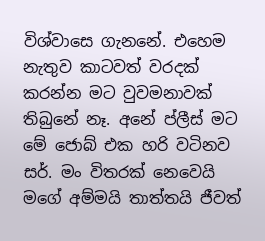විශ්වාසෙ ගැනනේ. එහෙම නැතුව කාටවත් වරදක් කරන්න මට වුවමනාවක් තිබුනේ නෑ. අනේ ප්ලීස් මට මේ ජොබ් එක හරි වටිනව සර්. මං විතරක් නෙවෙයි මගේ අම්මයි තාත්තයි ජීවත්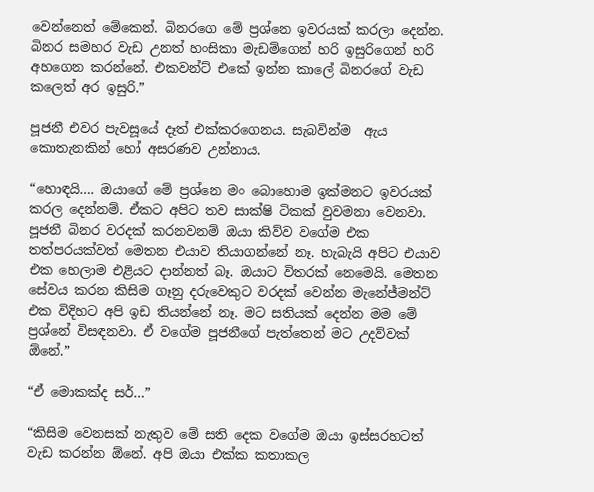වෙන්නෙත් මේකෙන්. බිනරගෙ මේ ප්‍රශ්නෙ ඉවරයක් කරලා දෙන්න. බිනර සමහර වැඩ උනත් හංසිකා මැඩම්ගෙන් හරි ඉසුරිගෙන් හරි අහගෙන කරන්නේ. එකවන්ට් එකේ ඉන්න කාලේ බිනරගේ වැඩ කලෙත් අර ඉසුරි.”

පූජනී එවර පැවසූයේ දෑත් එක්කරගෙනය. සැබවින්ම  ඇය කොතැනකින් හෝ අසරණව උන්නාය.

“හොඳයි…. ඔයාගේ මේ ප්‍රශ්නෙ මං බොහොම ඉක්මනට ඉවරයක් කරල දෙන්නම්. ඒකට අපිට තව සාක්ෂි ටිකක් වුවමනා වෙනවා. පූජනී බිනර වරදක් කරනවනම් ඔයා කිව්ව වගේම එක තත්පරයක්වත් මෙතන එයාව තියාගන්නේ නෑ. හැබැයි අපිට එයාව එක හෙලාම එළියට දාන්නත් බෑ. ඔයාට විතරක් නෙමෙයි. මෙතන සේවය කරන කිසිම ගෑනු දරුවෙකුට වරදක් වෙන්න මැනේජ්මන්ට් එක විදිහට අපි ඉඩ තියන්නේ නෑ. මට සතියක් දෙන්න මම මේ ප්‍රශ්නේ විසඳනවා. ඒ වගේම පූජනීගේ පැත්තෙන් මට උදව්වක් ඕනේ.”

“ඒ මොකක්ද සර්…”

“කිසිම වෙනසක් නැතුව මේ සති දෙක වගේම ඔයා ඉස්සරහටත් වැඩ කරන්න ඕනේ. අපි ඔයා එක්ක කතාකල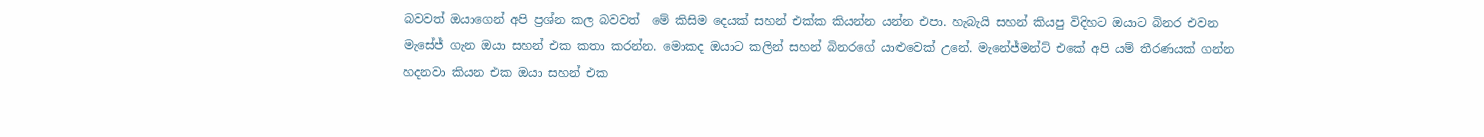බවවත් ඔයාගෙන් අපි ප්‍රශ්න කල බවවත්  මේ කිසිම දෙයක් සහන් එක්ක කියන්න යන්න එපා. හැබැයි සහන් කියපු විදිහට ඔයාට බිනර එවන මැසේජ් ගැන ඔයා සහන් එක කතා කරන්න. මොකද ඔයාට කලින් සහන් බිනරගේ යාළුවෙක් උනේ. මැනේජ්මන්ට් එකේ අපි යම් තීරණයක් ගන්න හදනවා කියන එක ඔයා සහන් එක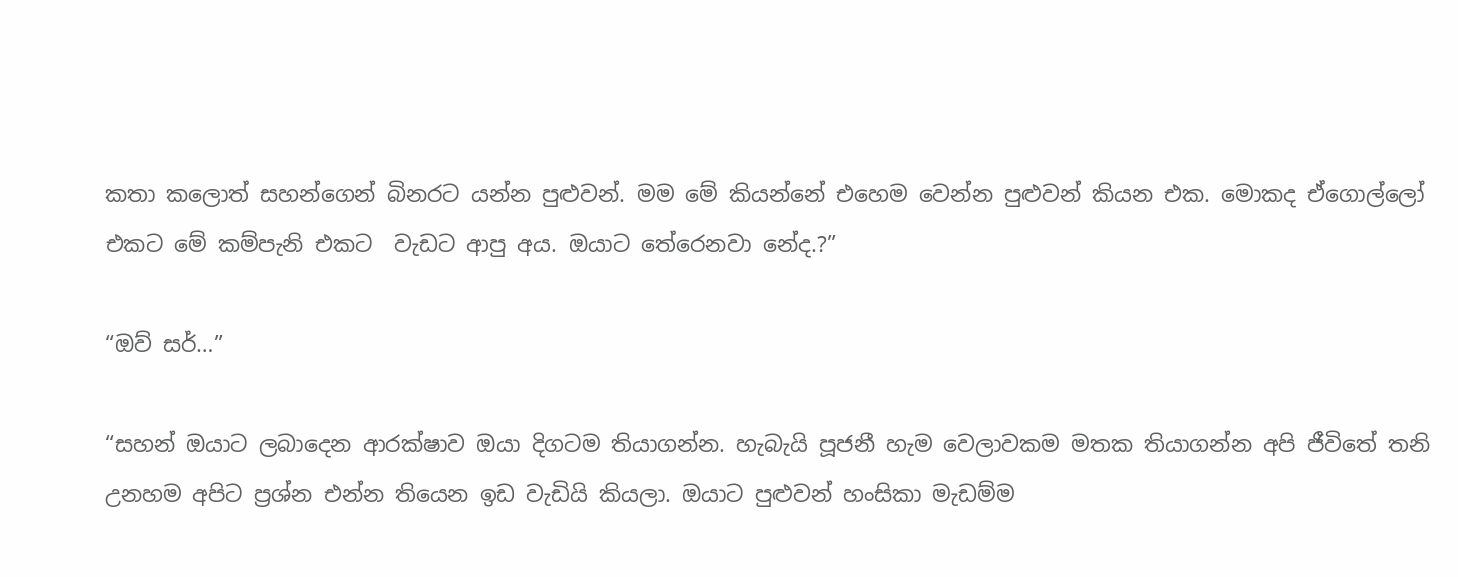කතා කලොත් සහන්ගෙන් බිනරට යන්න පුළුවන්. මම මේ කියන්නේ එහෙම වෙන්න පුළුවන් කියන එක. මොකද ඒගොල්ලෝ එකට මේ කම්පැනි එකට  වැඩට ආපු අය. ඔයාට තේරෙනවා නේද.?”

“ඔව් සර්…”

“සහන් ඔයාට ලබාදෙන ආරක්ෂාව ඔයා දිගටම තියාගන්න. හැබැයි පූජනී හැම වෙලාවකම මතක තියාගන්න අපි ජීවිතේ තනි උනහම අපිට ප්‍රශ්න එන්න තියෙන ඉඩ වැඩියි කියලා. ඔයාට පුළුවන් හංසිකා මැඩම්ම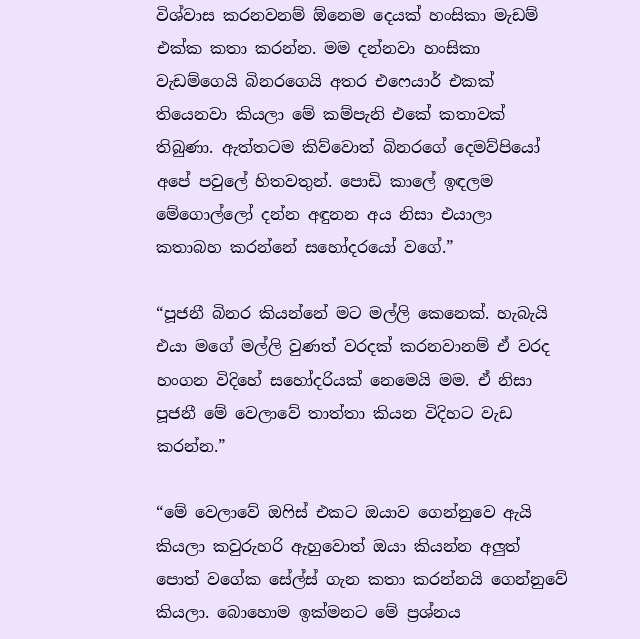විශ්වාස කරනවනම් ඕනෙම දෙයක් හංසිකා මැඩම් එක්ක කතා කරන්න. මම දන්නවා හංසිකා වැඩම්ගෙයි බිනරගෙයි අතර එෆෙයාර් එකක් තියෙනවා කියලා මේ කම්පැනි එකේ කතාවක් තිබුණා. ඇත්තටම කිව්වොත් බිනරගේ දෙමව්පියෝ අපේ පවුලේ හිතවතුන්. පොඩි කාලේ ඉඳලම මේගොල්ලෝ දන්න අඳුනන අය නිසා එයාලා  කතාබහ කරන්නේ සහෝදරයෝ වගේ.”

“පූජනී බිනර කියන්නේ මට මල්ලි කෙනෙක්. හැබැයි එයා මගේ මල්ලි වුණත් වරදක් කරනවානම් ඒ වරද හංගන විදිහේ සහෝදරියක් නෙමෙයි මම. ඒ නිසා පූජනී මේ වෙලාවේ තාත්තා කියන විදිහට වැඩ කරන්න.”

“මේ වෙලාවේ ඔෆිස් එකට ඔයාව ගෙන්නුවෙ ඇයි කියලා කවුරුහරි ඇහුවොත් ඔයා කියන්න අලුත් පොත් වගේක සේල්ස් ගැන කතා කරන්නයි ගෙන්නුවේ කියලා. බොහොම ඉක්මනට මේ ප්‍රශ්නය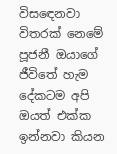විසඳෙනවා විතරක් නෙමේ පූජනී ඔයාගේ ජීවිතේ හැම දේකටම අපි ඔයත් එක්ක ඉන්නවා කියන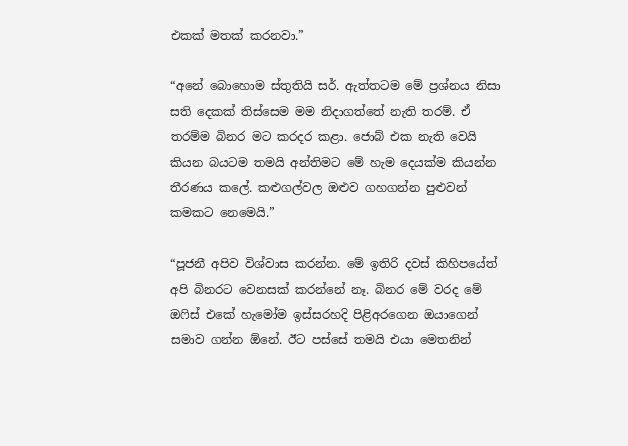එකක් මතක් කරනවා.”

“අනේ බොහොම ස්තුතියි සර්. ඇත්තටම මේ ප්‍රශ්නය නිසා සති දෙකක් තිස්සෙම මම නිදාගත්තේ නැති තරම්. ඒ තරම්ම බිනර මට කරදර කළා. ජොබ් එක නැති වෙයි කියන බයටම තමයි අන්තිමට මේ හැම දෙයක්ම කියන්න තීරණය කලේ. කළුගල්වල ඔළුව ගහගන්න පුළුවන් කමකට නෙමෙයි.”

“පූජනී අපිව විශ්වාස කරන්න. මේ ඉතිරි දවස් කිහිපයේත් අපි බිනරට වෙනසක් කරන්නේ නෑ. බිනර මේ වරද මේ ඔෆිස් එකේ හැමෝම ඉස්සරහදි පිළිඅරගෙන ඔයාගෙන් සමාව ගන්න ඕනේ. ඊට පස්සේ තමයි එයා මෙතනින්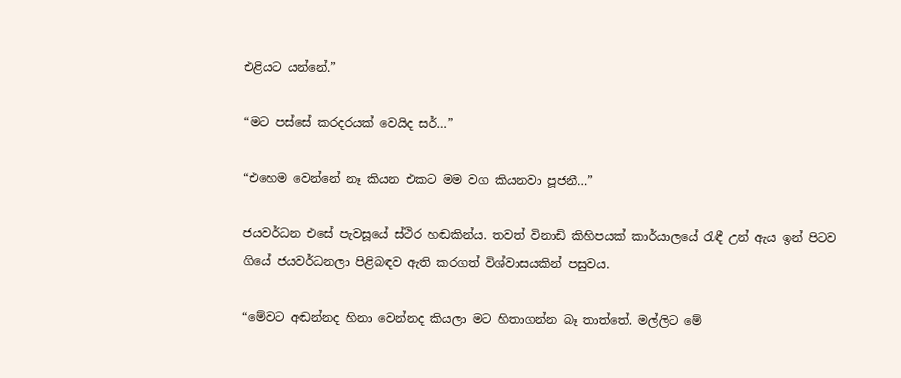එළියට යන්නේ.”

“මට පස්සේ කරදරයක් වෙයිද සර්…”

“එහෙම වෙන්නේ නෑ කියන එකට මම වග කියනවා පූජනී…”

ජයවර්ධන එසේ පැවසූයේ ස්ථිර හඬකින්ය. තවත් විනාඩි කිහිපයක් කාර්යාලයේ රැඳී උන් ඇය ඉන් පිටව ගියේ ජයවර්ධනලා පිළිබඳව ඇති කරගත් විශ්වාසයකින් පසුවය.

“මේවට අඬන්නද හිනා වෙන්නද කියලා මට හිතාගන්න බෑ තාත්තේ. මල්ලිට මේ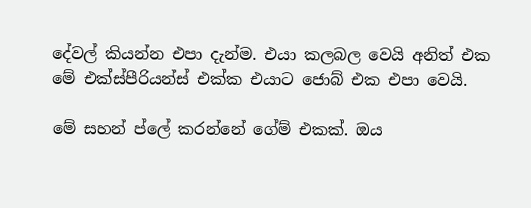දේවල් කියන්න එපා දැන්ම. එයා කලබල වෙයි අනිත් එක මේ එක්ස්පීරියන්ස් එක්ක එයාට ජොබ් එක එපා වෙයි.

මේ සහන් ප්ලේ කරන්නේ ගේම් එකක්. ඔය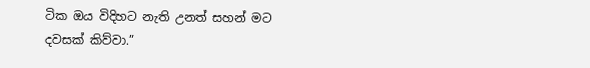ටික ඔය විදිහට නැති උනත් සහන් මට දවසක් කිව්වා.”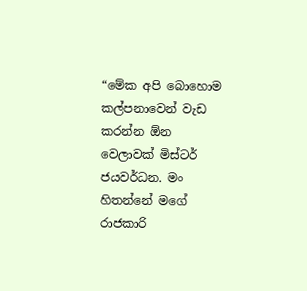“මේක අපි බොහොම කල්පනාවෙන් වැඩ කරන්න ඕන වෙලාවක් මිස්ටර් ජයවර්ධන. මං හිතන්නේ මගේ රාජකාරි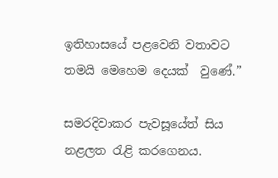ඉතිහාසයේ පළවෙනි වතාවට තමයි මෙහෙම දෙයක්  වුණේ.”

සමරදිවාකර පැවසූයේත් සිය නළලත රැළි කරගෙනය.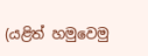(යළිත් හමුවෙමු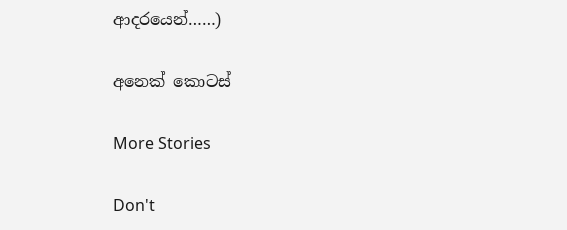ආදරයෙන්……)

අනෙක් කොටස්

More Stories

Don't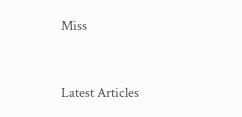Miss


Latest Articles